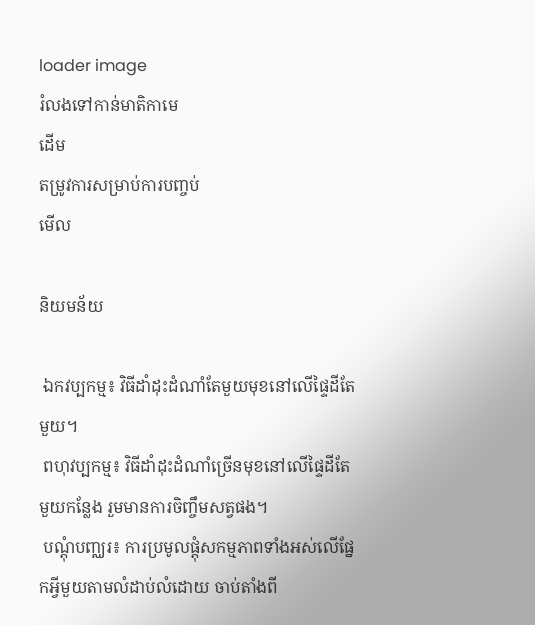loader image
រំលងទៅកាន់មាតិកាមេ
ដើម
តម្រូវការសម្រាប់ការបញ្ចប់
មើល

និយមន័យ

 ឯកវប្បកម្ម៖ វិធីដាំដុះដំណាំតែមួយមុខនៅលើផ្ទៃដីតែមួយ។
 ពហុវប្បកម្ម៖ វិធីដាំដុះដំណាំច្រើនមុខនៅលើផ្ទៃដីតែមួយកន្លែង រួមមានការចិញ្ចឹមសត្វផង។
 បណ្តុំបញ្ឈរ៖ ការប្រមូលផ្តុំសកម្មភាពទាំងអស់លើផ្នែកអ្វីមួយតាមលំដាប់លំដោយ ចាប់តាំងពី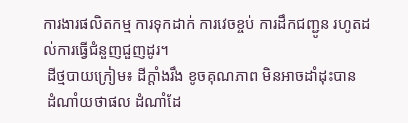ការងារផលិតកម្ម ការទុកដាក់ ការវេចខ្ចប់ ការដឹកជញ្ជូន រហូតដល់ការធ្វើជំនួញជួញដូរ។
 ដីថ្មបាយក្រៀម៖ ដីក្តាំងរឹង ខូចគុណភាព មិនអាចដាំដុះបាន
 ដំណាំយថាផល ដំណាំដែ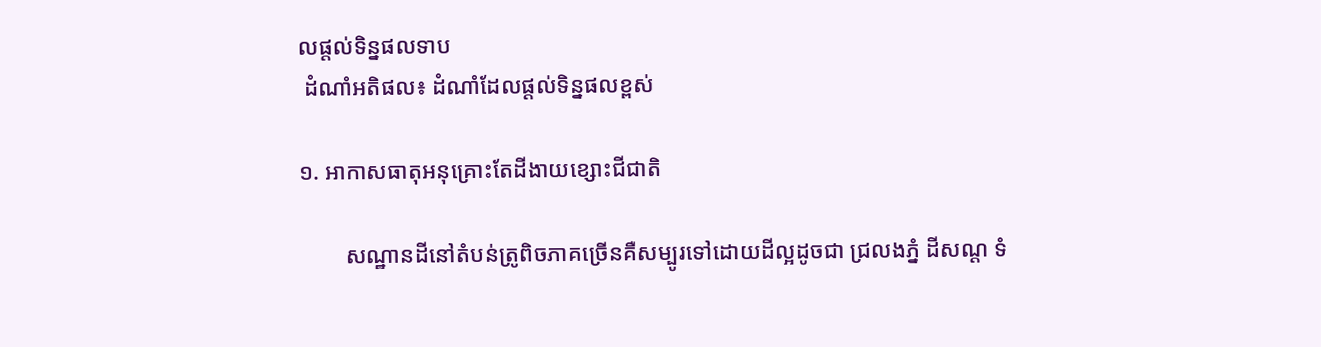លផ្តល់ទិន្នផលទាប
 ដំណាំអតិផល៖ ដំណាំដែលផ្តល់ទិន្នផលខ្ពស់

១. អាកាសធាតុអនុគ្រោះតែដីងាយខ្សោះជីជាតិ

        សណ្ឋានដីនៅតំបន់ត្រូពិចភាគច្រើនគឺសម្បូរទៅដោយដីល្អដូចជា ជ្រលងភ្នំ ដីសណ្ដ ទំ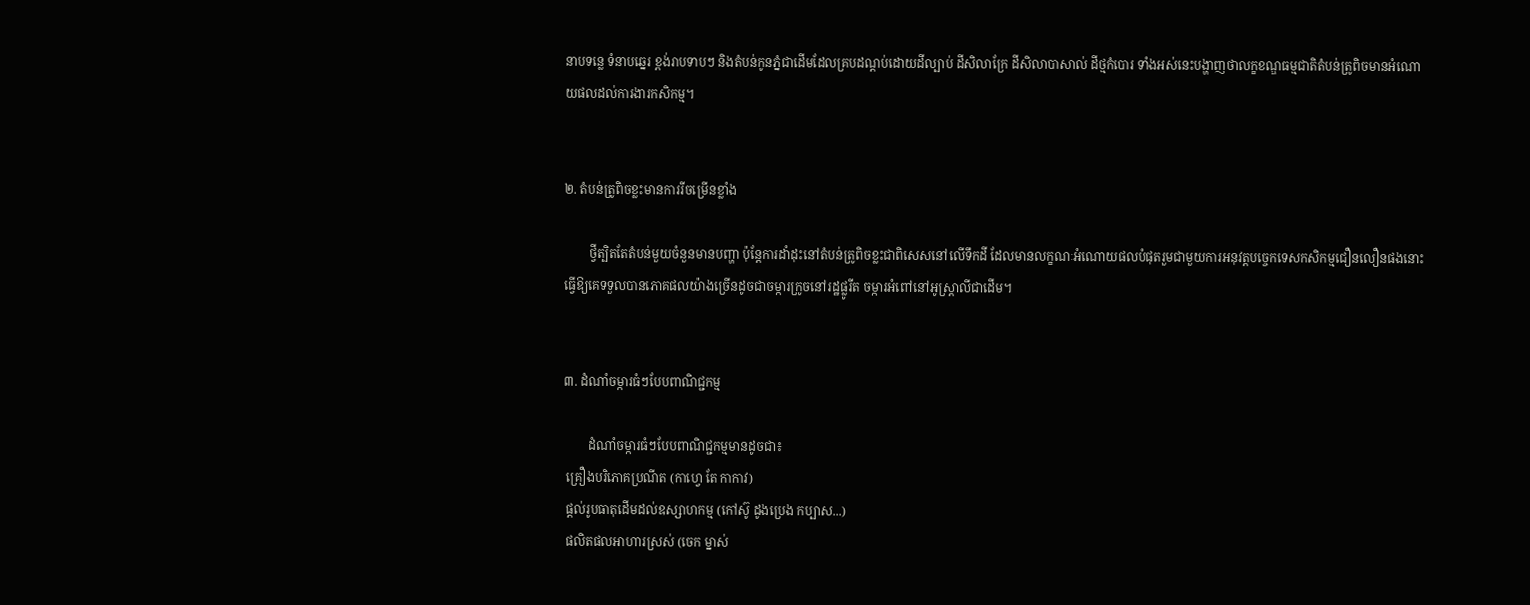នាបទន្លេ ទំនាបឆ្នេរ ខ្ពង់រាបទាបៗ និងតំបន់កូនភ្នំជាដើមដែលគ្របដណ្ដប់ដោយដីល្បាប់ ដីសិលាក្រែ ដីសិលាបាសាល់ ដីថ្មកំបោរ ទាំងអស់នេះបង្ហាញថាលក្ខខណ្ឌធម្មជាតិតំបន់ត្រូពិចមានអំណោយផលដល់ការងារកសិកម្ម។


២. តំបន់ត្រូពិចខ្លះមានការរីចម្រើនខ្លាំង

        ថ្វីត្បិតតែតំបន់មួយចំនួនមានបញ្ហា ប៉ុន្តែការដាំដុះនៅតំបន់ត្រូពិចខ្លះជាពិសេសនៅលើទឹកដី ដែលមានលក្ខណៈអំណោយផលបំផុតរួមជាមួយការអនុវត្តបច្ចេកទេសកសិកម្មជឿនលឿនផងនោះ ធ្វើឱ្យគេទទួលបានភោគផលយ៉ាងច្រើនដូចជាចម្ការក្រូចនៅរដ្ឋផ្លូរីត ចម្ការអំពៅនៅអូស្រ្ដាលីជាដើម។


៣. ដំណាំចម្ការធំៗបែបពាណិជ្ជកម្ម

        ដំណាំចម្ការធំៗបែបពាណិជ្ជកម្មមានដូចជា៖
 គ្រឿងបរិភោគប្រណីត (កាហ្វេ តែ កាកាវ)
 ផ្ដល់រូបធាតុដើមដល់ឧស្សាហកម្ម (កៅស៊ូ ដូងប្រេង កប្បាស...)
 ផលិតផលអាហារស្រស់ (ចេក ម្នាស់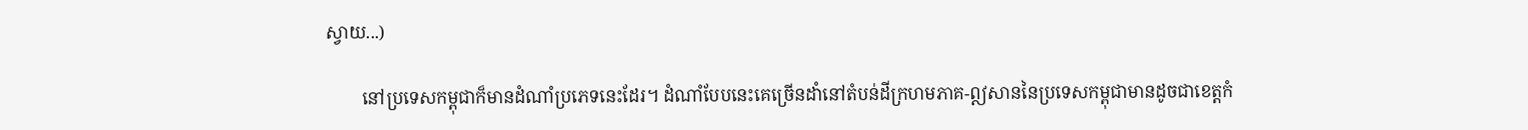ស្វាយ...)

        នៅប្រទេសកម្ពុជាក៏មានដំណាំប្រភេទនេះដែរ។ ដំណាំបែបនេះគេច្រើនដាំនៅតំបន់ដីក្រហមភាគ-ឦសាននៃប្រទេសកម្ពុជាមានដូចជាខេត្តកំ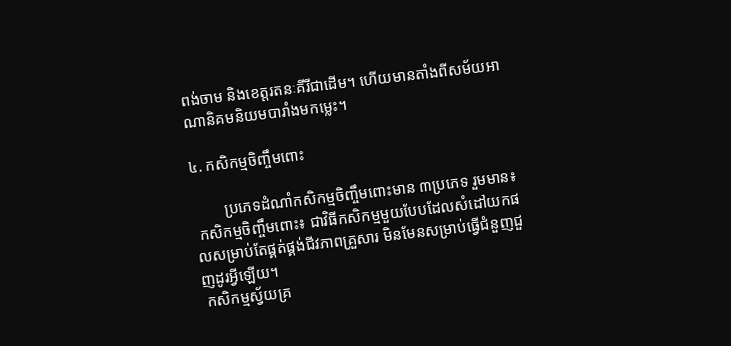ពង់ចាម និងខេត្តរតនៈគីរីជាដើម។ ហើយមានតាំងពីសម័យអាណានិគមនិយមបារាំងមកម្លេះ។

៤. កសិកម្មចិញ្ចឹមពោះ

        ប្រភេទដំណាំកសិកម្មចិញ្ចឹមពោះមាន ៣ប្រភេទ រួមមាន៖
 កសិកម្មចិញ្ចឹមពោះ៖ ជាវិធីកសិកម្មមួយបែបដែលសំដៅយកផលសម្រាប់តែផ្គត់ផ្គង់ជីវភាពគ្រួសារ មិនមែនសម្រាប់ធ្វើជំនួញជួញដូរអ្វីឡើយ។
 កសិកម្មស្វ័យគ្រ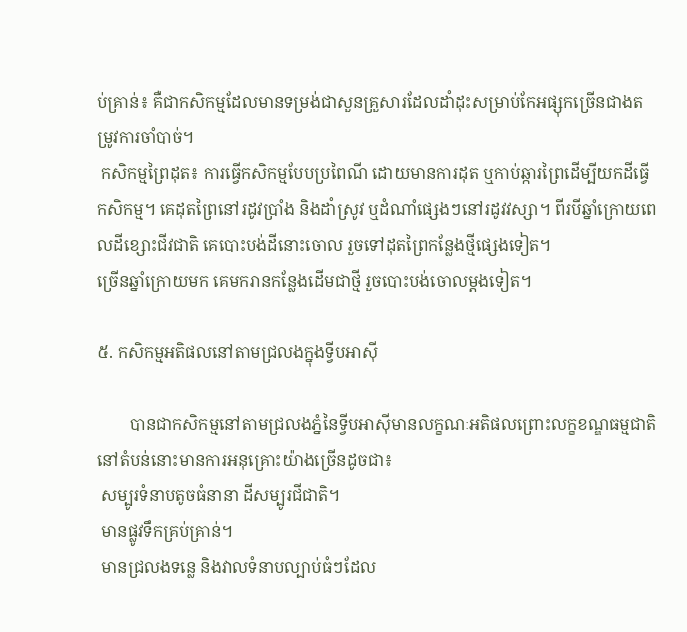ប់គ្រាន់៖ គឺជាកសិកម្មដែលមានទម្រង់ជាសួនគ្រួសារដែលដាំដុះសម្រាប់កែអផ្សុកច្រើនជាងតម្រូវការចាំបាច់។
 កសិកម្មព្រៃដុត៖ ការធ្វើកសិកម្មបែបប្រពៃណី ដោយមានការដុត ឬកាប់ឆ្ការព្រៃដើម្បីយកដីធ្វើកសិកម្ម។ គេដុតព្រៃនៅរដូវប្រាំង និងដាំស្រូវ ឬដំណាំផ្សេងៗនៅរដូវវស្សា។ ពីរបីឆ្នាំក្រោយពេលដីខ្សោះជីវជាតិ គេបោះបង់ដីនោះចោល រួចទៅដុតព្រៃកន្លែងថ្មីផ្សេងទៀត។
ច្រើនឆ្នាំក្រោយមក គេមករានកន្លែងដើមជាថ្មី រួចបោះបង់ចោលម្តងទៀត។

៥. កសិកម្មអតិផលនៅតាមជ្រលងក្នុងទ្វីបអាស៊ី

        បានជាកសិកម្មនៅតាមជ្រលងភ្នំនៃទ្វីបអាស៊ីមានលក្ខណៈអតិផលព្រោះលក្ខខណ្ឌធម្មជាតិនៅតំបន់នោះមានការអនុគ្រោះយ៉ាងច្រើនដូចជា៖
 សម្បូរទំនាបតូចធំនានា ដីសម្បូរជីជាតិ។
 មានផ្លូវទឹកគ្រប់គ្រាន់។
 មានជ្រលងទន្លេ និងវាលទំនាបល្បាប់ធំៗដែល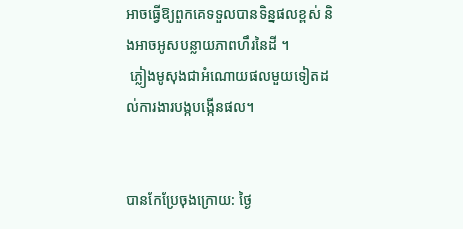អាចធ្វើឱ្យពួកគេទទួលបានទិន្នផលខ្ពស់ និងអាចអូសបន្លាយភាពហឹរនៃដី ។
 ភ្លៀងមូសុងជាអំណោយផលមួយទៀតដល់ការងារបង្កបង្កើនផល។


បានកែប្រែចុងក្រោយ: ថ្ងៃ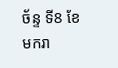ច័ន្ទ ទី8 ខែមករា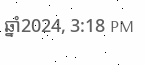ឆ្នាំ2024, 3:18 PM